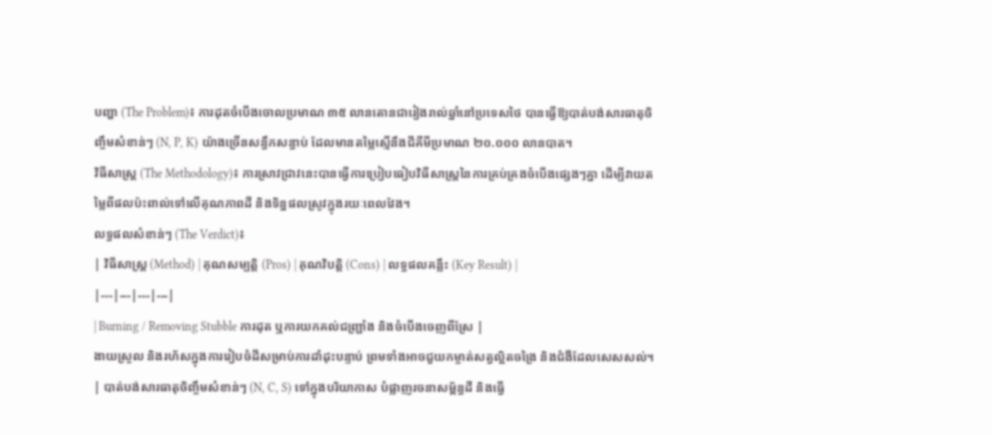បញ្ហា (The Problem)៖ ការដុតចំបើងចោលប្រមាណ ៣៥ លានតោនជារៀងរាល់ឆ្នាំនៅប្រទេសថៃ បានធ្វើឱ្យបាត់បង់សារធាតុចិញ្ចឹមសំខាន់ៗ (N, P, K) យ៉ាងច្រើនសន្ធឹកសន្ធាប់ ដែលមានតម្លៃស្មើនឹងជីគីមីប្រមាណ ២០.០០០ លានបាត។
វិធីសាស្ត្រ (The Methodology)៖ ការស្រាវជ្រាវនេះបានធ្វើការប្រៀបធៀបវិធីសាស្ត្រនៃការគ្រប់គ្រងចំបើងផ្សេងៗគ្នា ដើម្បីវាយតម្លៃពីផលប៉ះពាល់ទៅលើគុណភាពដី និងទិន្នផលស្រូវក្នុងរយៈពេលវែង។
លទ្ធផលសំខាន់ៗ (The Verdict)៖
| វិធីសាស្ត្រ (Method) | គុណសម្បត្តិ (Pros) | គុណវិបត្តិ (Cons) | លទ្ធផលគន្លឹះ (Key Result) |
|---|---|---|---|
| Burning / Removing Stubble ការដុត ឬការយកគល់ជញ្ជ្រាំង និងចំបើងចេញពីស្រែ |
ងាយស្រួល និងរហ័សក្នុងការរៀបចំដីសម្រាប់ការដាំដុះបន្ទាប់ ព្រមទាំងអាចជួយកម្ចាត់សត្វល្អិតចង្រៃ និងជំងឺដែលសេសសល់។ | បាត់បង់សារធាតុចិញ្ចឹមសំខាន់ៗ (N, C, S) ទៅក្នុងបរិយាកាស បំផ្លាញរចនាសម្ព័ន្ធដី និងធ្វើ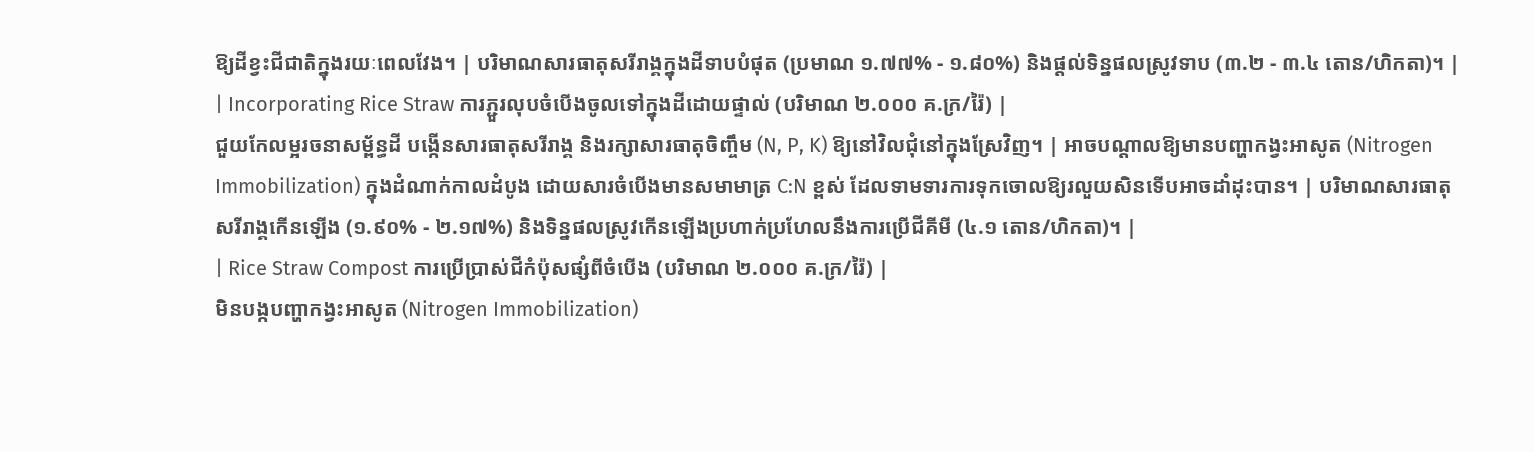ឱ្យដីខ្វះជីជាតិក្នុងរយៈពេលវែង។ | បរិមាណសារធាតុសរីរាង្គក្នុងដីទាបបំផុត (ប្រមាណ ១.៧៧% - ១.៨០%) និងផ្តល់ទិន្នផលស្រូវទាប (៣.២ - ៣.៤ តោន/ហិកតា)។ |
| Incorporating Rice Straw ការភ្ជួរលុបចំបើងចូលទៅក្នុងដីដោយផ្ទាល់ (បរិមាណ ២.០០០ គ.ក្រ/រ៉ៃ) |
ជួយកែលម្អរចនាសម្ព័ន្ធដី បង្កើនសារធាតុសរីរាង្គ និងរក្សាសារធាតុចិញ្ចឹម (N, P, K) ឱ្យនៅវិលជុំនៅក្នុងស្រែវិញ។ | អាចបណ្តាលឱ្យមានបញ្ហាកង្វះអាសូត (Nitrogen Immobilization) ក្នុងដំណាក់កាលដំបូង ដោយសារចំបើងមានសមាមាត្រ C:N ខ្ពស់ ដែលទាមទារការទុកចោលឱ្យរលួយសិនទើបអាចដាំដុះបាន។ | បរិមាណសារធាតុសរីរាង្គកើនឡើង (១.៩០% - ២.១៧%) និងទិន្នផលស្រូវកើនឡើងប្រហាក់ប្រហែលនឹងការប្រើជីគីមី (៤.១ តោន/ហិកតា)។ |
| Rice Straw Compost ការប្រើប្រាស់ជីកំប៉ុសផ្សំពីចំបើង (បរិមាណ ២.០០០ គ.ក្រ/រ៉ៃ) |
មិនបង្កបញ្ហាកង្វះអាសូត (Nitrogen Immobilization)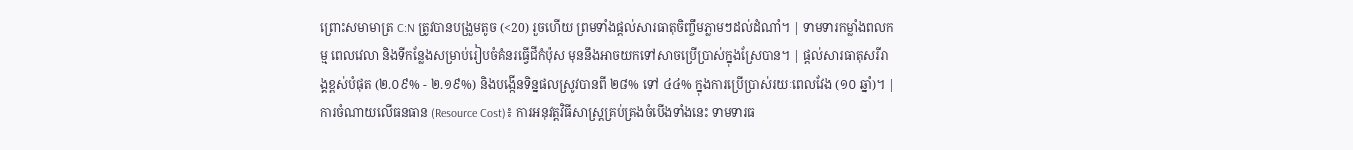ព្រោះសមាមាត្រ C:N ត្រូវបានបង្រួមតូច (<20) រួចហើយ ព្រមទាំងផ្តល់សារធាតុចិញ្ចឹមភ្លាមៗដល់ដំណាំ។ | ទាមទារកម្លាំងពលកម្ម ពេលវេលា និងទីកន្លែងសម្រាប់រៀបចំគំនរធ្វើជីកំប៉ុស មុននឹងអាចយកទៅសាចប្រើប្រាស់ក្នុងស្រែបាន។ | ផ្តល់សារធាតុសរីរាង្គខ្ពស់បំផុត (២.០៩% - ២.១៩%) និងបង្កើនទិន្នផលស្រូវបានពី ២៨% ទៅ ៤៤% ក្នុងការប្រើប្រាស់រយៈពេលវែង (១០ ឆ្នាំ)។ |
ការចំណាយលើធនធាន (Resource Cost)៖ ការអនុវត្តវិធីសាស្ត្រគ្រប់គ្រងចំបើងទាំងនេះ ទាមទារធ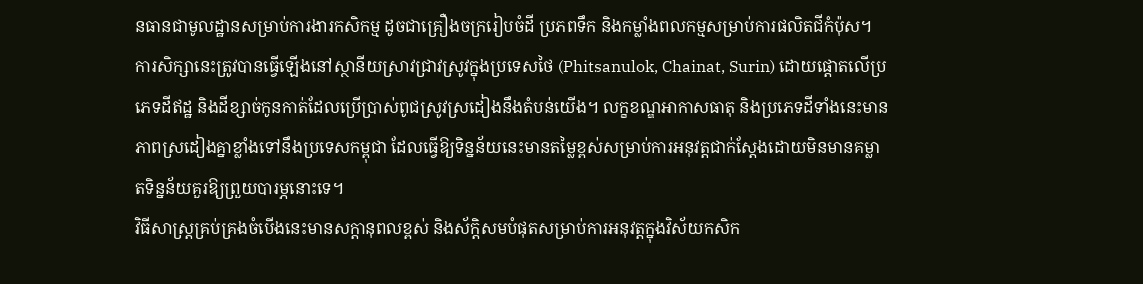នធានជាមូលដ្ឋានសម្រាប់ការងារកសិកម្ម ដូចជាគ្រឿងចក្ររៀបចំដី ប្រភពទឹក និងកម្លាំងពលកម្មសម្រាប់ការផលិតជីកំប៉ុស។
ការសិក្សានេះត្រូវបានធ្វើឡើងនៅស្ថានីយស្រាវជ្រាវស្រូវក្នុងប្រទេសថៃ (Phitsanulok, Chainat, Surin) ដោយផ្តោតលើប្រភេទដីឥដ្ឋ និងដីខ្សាច់កូនកាត់ដែលប្រើប្រាស់ពូជស្រូវស្រដៀងនឹងតំបន់យើង។ លក្ខខណ្ឌអាកាសធាតុ និងប្រភេទដីទាំងនេះមានភាពស្រដៀងគ្នាខ្លាំងទៅនឹងប្រទេសកម្ពុជា ដែលធ្វើឱ្យទិន្នន័យនេះមានតម្លៃខ្ពស់សម្រាប់ការអនុវត្តជាក់ស្តែងដោយមិនមានគម្លាតទិន្នន័យគួរឱ្យព្រួយបារម្ភនោះទេ។
វិធីសាស្ត្រគ្រប់គ្រងចំបើងនេះមានសក្តានុពលខ្ពស់ និងស័ក្តិសមបំផុតសម្រាប់ការអនុវត្តក្នុងវិស័យកសិក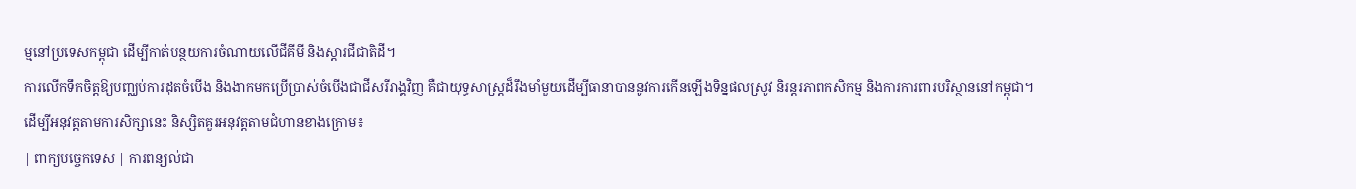ម្មនៅប្រទេសកម្ពុជា ដើម្បីកាត់បន្ថយការចំណាយលើជីគីមី និងស្តារជីជាតិដី។
ការលើកទឹកចិត្តឱ្យបញ្ឈប់ការដុតចំបើង និងងាកមកប្រើប្រាស់ចំបើងជាជីសរីរាង្គវិញ គឺជាយុទ្ធសាស្ត្រដ៏រឹងមាំមួយដើម្បីធានាបាននូវការកើនឡើងទិន្នផលស្រូវ និរន្តរភាពកសិកម្ម និងការការពារបរិស្ថាននៅកម្ពុជា។
ដើម្បីអនុវត្តតាមការសិក្សានេះ និស្សិតគួរអនុវត្តតាមជំហានខាងក្រោម៖
| ពាក្យបច្ចេកទេស | ការពន្យល់ជា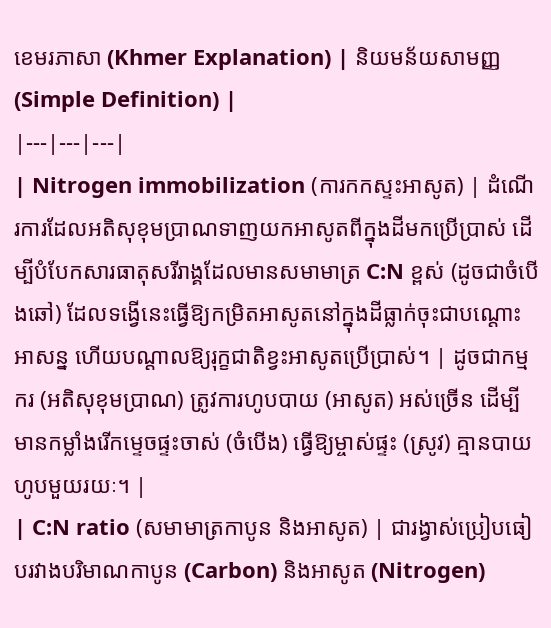ខេមរភាសា (Khmer Explanation) | និយមន័យសាមញ្ញ (Simple Definition) |
|---|---|---|
| Nitrogen immobilization (ការកកស្ទះអាសូត) | ដំណើរការដែលអតិសុខុមប្រាណទាញយកអាសូតពីក្នុងដីមកប្រើប្រាស់ ដើម្បីបំបែកសារធាតុសរីរាង្គដែលមានសមាមាត្រ C:N ខ្ពស់ (ដូចជាចំបើងឆៅ) ដែលទង្វើនេះធ្វើឱ្យកម្រិតអាសូតនៅក្នុងដីធ្លាក់ចុះជាបណ្តោះអាសន្ន ហើយបណ្តាលឱ្យរុក្ខជាតិខ្វះអាសូតប្រើប្រាស់។ | ដូចជាកម្មករ (អតិសុខុមប្រាណ) ត្រូវការហូបបាយ (អាសូត) អស់ច្រើន ដើម្បីមានកម្លាំងរើកម្ទេចផ្ទះចាស់ (ចំបើង) ធ្វើឱ្យម្ចាស់ផ្ទះ (ស្រូវ) គ្មានបាយហូបមួយរយៈ។ |
| C:N ratio (សមាមាត្រកាបូន និងអាសូត) | ជារង្វាស់ប្រៀបធៀបរវាងបរិមាណកាបូន (Carbon) និងអាសូត (Nitrogen)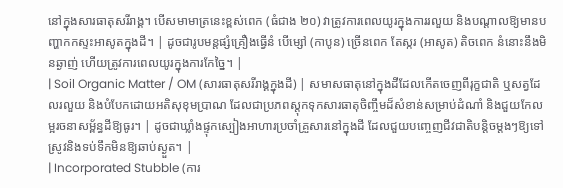នៅក្នុងសារធាតុសរីរាង្គ។ បើសមាមាត្រនេះខ្ពស់ពេក (ធំជាង ២០) វាត្រូវការពេលយូរក្នុងការរលួយ និងបណ្តាលឱ្យមានបញ្ហាកកស្ទះអាសូតក្នុងដី។ | ដូចជារូបមន្តផ្សំគ្រឿងធ្វើនំ បើម្សៅ (កាបូន) ច្រើនពេក តែស្ករ (អាសូត) តិចពេក នំនោះនឹងមិនឆ្ងាញ់ ហើយត្រូវការពេលយូរក្នុងការកែច្នៃ។ |
| Soil Organic Matter / OM (សារធាតុសរីរាង្គក្នុងដី) | សមាសធាតុនៅក្នុងដីដែលកើតចេញពីរុក្ខជាតិ ឬសត្វដែលរលួយ និងបំបែកដោយអតិសុខុមប្រាណ ដែលជាប្រភពស្តុកទុកសារធាតុចិញ្ចឹមដ៏សំខាន់សម្រាប់ដំណាំ និងជួយកែលម្អរចនាសម្ព័ន្ធដីឱ្យធូរ។ | ដូចជាឃ្លាំងផ្ទុកស្បៀងអាហារប្រចាំគ្រួសារនៅក្នុងដី ដែលជួយបញ្ចេញជីវជាតិបន្តិចម្តងៗឱ្យទៅស្រូវនិងទប់ទឹកមិនឱ្យឆាប់ស្ងួត។ |
| Incorporated Stubble (ការ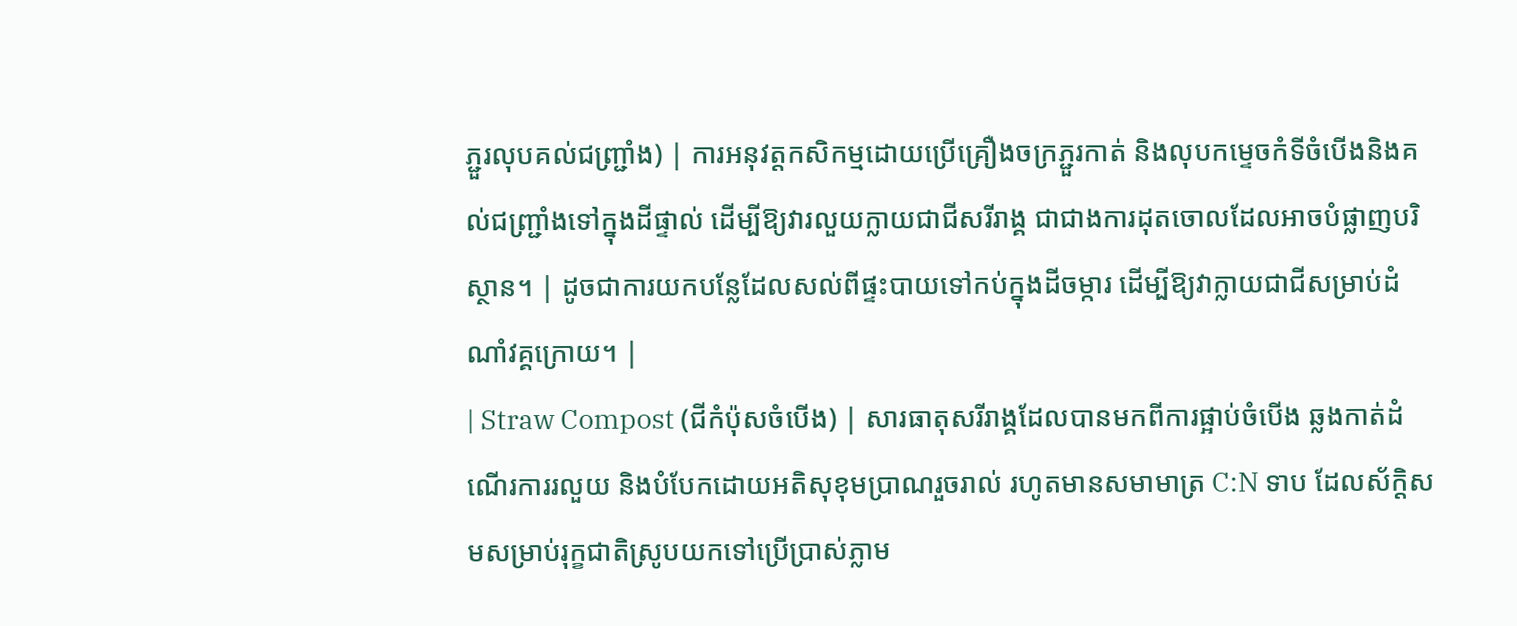ភ្ជួរលុបគល់ជញ្ជ្រាំង) | ការអនុវត្តកសិកម្មដោយប្រើគ្រឿងចក្រភ្ជួរកាត់ និងលុបកម្ទេចកំទីចំបើងនិងគល់ជញ្ជ្រាំងទៅក្នុងដីផ្ទាល់ ដើម្បីឱ្យវារលួយក្លាយជាជីសរីរាង្គ ជាជាងការដុតចោលដែលអាចបំផ្លាញបរិស្ថាន។ | ដូចជាការយកបន្លែដែលសល់ពីផ្ទះបាយទៅកប់ក្នុងដីចម្ការ ដើម្បីឱ្យវាក្លាយជាជីសម្រាប់ដំណាំវគ្គក្រោយ។ |
| Straw Compost (ជីកំប៉ុសចំបើង) | សារធាតុសរីរាង្គដែលបានមកពីការផ្អាប់ចំបើង ឆ្លងកាត់ដំណើរការរលួយ និងបំបែកដោយអតិសុខុមប្រាណរួចរាល់ រហូតមានសមាមាត្រ C:N ទាប ដែលស័ក្តិសមសម្រាប់រុក្ខជាតិស្រូបយកទៅប្រើប្រាស់ភ្លាម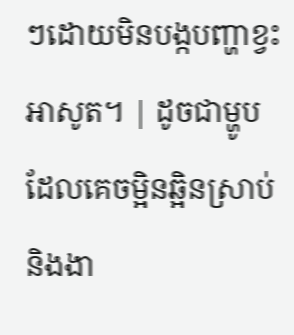ៗដោយមិនបង្កបញ្ហាខ្វះអាសូត។ | ដូចជាម្ហូបដែលគេចម្អិនឆ្អិនស្រាប់ និងងា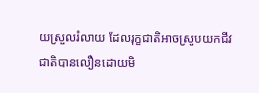យស្រួលរំលាយ ដែលរុក្ខជាតិអាចស្រូបយកជីវជាតិបានលឿនដោយមិ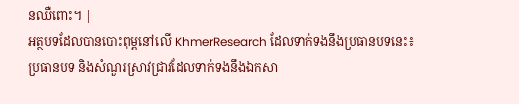នឈឺពោះ។ |
អត្ថបទដែលបានបោះពុម្ពនៅលើ KhmerResearch ដែលទាក់ទងនឹងប្រធានបទនេះ៖
ប្រធានបទ និងសំណួរស្រាវជ្រាវដែលទាក់ទងនឹងឯកសា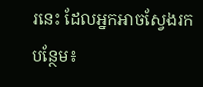រនេះ ដែលអ្នកអាចស្វែងរកបន្ថែម៖